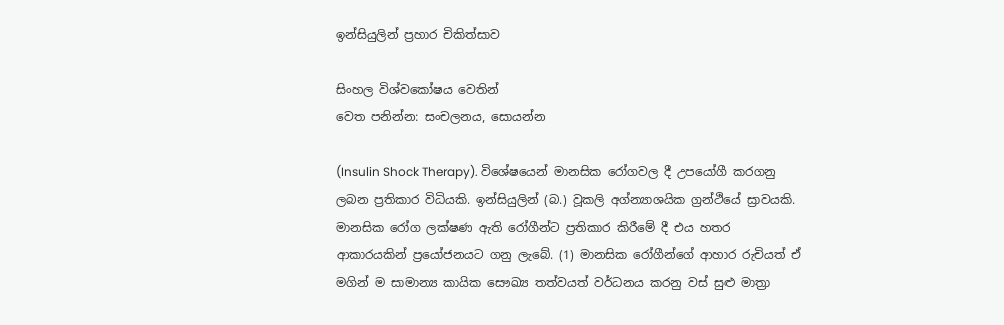ඉන්සියුලින් ප්‍රහාර චිකිත්සාව

සිංහල විශ්වකෝෂය වෙතින්
වෙත පනින්න: සංචලනය, සොයන්න

(Insulin Shock Therapy). විශේෂයෙන් මානසික රෝගවල දී උපයෝගී කරගනු ලබන ප්‍රතිකාර විධියකි. ඉන්සියුලින් (බ.) වූකලි අග්න්‍යාශයික ග්‍රන්ථියේ ස්‍රාවයකි. මානසික රෝග ලක්ෂණ ඇති රෝගීන්ට ප්‍රතිකාර කිරීමේ දී එය හතර ආකාරයකින් ප්‍රයෝජනයට ගනු ලැබේ. (1) මානසික රෝගීන්ගේ ආහාර රුචියත් ඒ මගින් ම සාමාන්‍ය කායික සෞඛ්‍ය තත්වයත් වර්ධනය කරනු වස් සුළු මාත්‍රා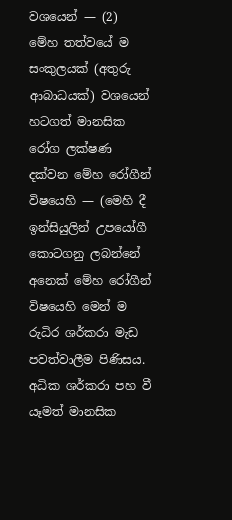වශයෙන් — (2) මේහ තත්වයේ ම සංකුලයක් (අතුරු ආබාධයක්) වශයෙන් හටගත් මානසික රෝග ලක්ෂණ දක්වන මේහ රෝගීන් විෂයෙහි — (මෙහි දී ඉන්සියුලින් උපයෝගී කොටගනු ලබන්නේ අනෙක් මේහ රෝගීන් විෂයෙහි මෙන් ම රුධිර ශර්කරා මැඩ පවත්වාලීම පිණිසය. අධික ශර්කරා පහ වී යෑමත් මානසික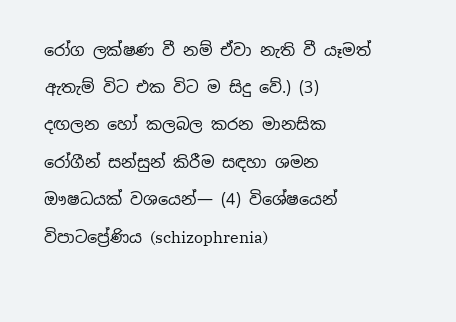රෝග ලක්ෂණ වී නම් ඒවා නැති වී යෑමත් ඇතැම් විට එක විට ම සිදු වේ.) (3) දඟලන හෝ කලබල කරන මානසික රෝගීන් සන්සුන් කිරීම සඳහා ශමන ඖෂධයක් වශයෙන්— (4) විශේෂයෙන් විපාටප්‍රේණිය (schizophrenia)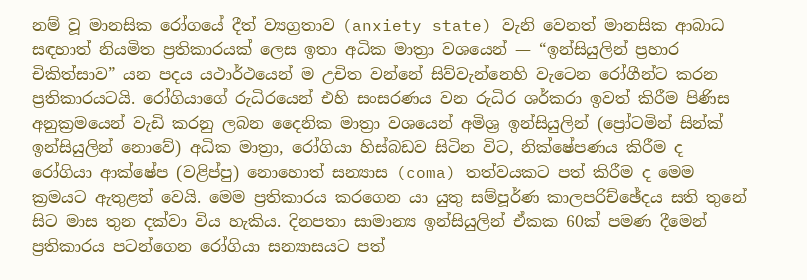නම් වූ මානසික රෝගයේ දීත් ව්‍යග්‍රතාව (anxiety state) වැනි වෙනත් මානසික ආබාධ සඳහාත් නියමිත ප්‍රතිකාරයක් ලෙස ඉතා අධික මාත්‍රා වශයෙන් — “ඉන්සියුලින් ප්‍රහාර චිකිත්සාව” යන පදය යථාර්ථයෙන් ම උචිත වන්නේ සිව්වැන්නෙහි වැටෙන රෝගීන්ට කරන ප්‍රතිකාරයටයි. රෝගියාගේ රුධිරයෙන් එහි සංසරණය වන රුධිර ශර්කරා ඉවත් කිරීම පිණිස අනුක්‍රමයෙන් වැඩි කරනු ලබන දෛනික මාත්‍රා වශයෙන් අමිශ්‍ර ඉන්සියුලින් (ප්‍රෝටමින් සින්ක් ඉන්සියුලින් නොවේ) අධික මාත්‍රා, රෝගියා හිස්බඩව සිටින විට, නික්ෂේපණය කිරීම ද රෝගියා ආක්ෂේප (වළිප්පු) නොහොත් සන්‍යාස (coma) තත්වයකට පත් කිරීම ද මෙම ක්‍රමයට ඇතුළත් වෙයි. මෙම ප්‍රතිකාරය කරගෙන යා යුතු සම්පූර්ණ කාලපරිච්ඡේදය සති තුනේ සිට මාස තුන දක්වා විය හැකිය. දිනපතා සාමාන්‍ය ඉන්සියුලින් ඒකක 60ක් පමණ දීමෙන් ප්‍රතිකාරය පටන්ගෙන රෝගියා සන්‍යාසයට පත්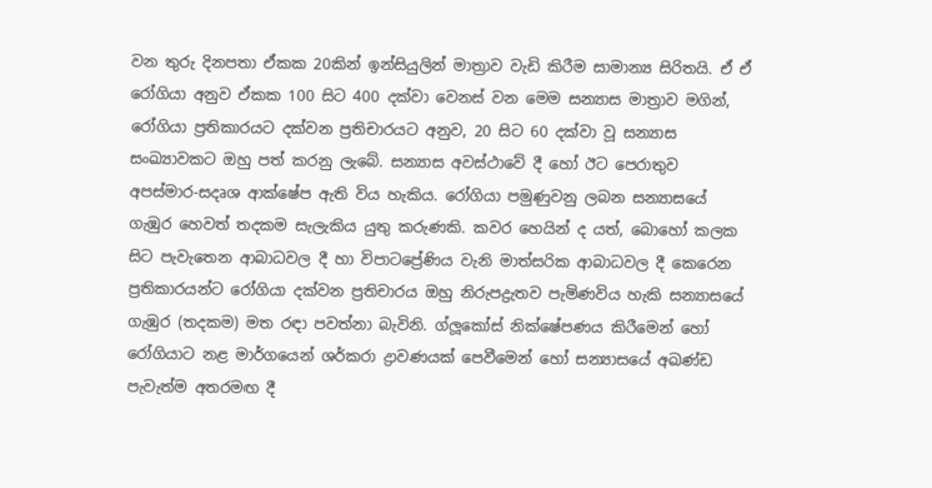වන තුරු දිනපතා ඒකක 20කින් ඉන්සියුලින් මාත්‍රාව වැඩි කිරීම සාමාන්‍ය සිරිතයි. ඒ ඒ රෝගියා අනුව ඒකක 100 සිට 400 දක්වා වෙනස් වන මෙම සන්‍යාස මාත්‍රාව මගින්, රෝගියා ප්‍රතිකාරයට දක්වන ප්‍රතිචාරයට අනුව, 20 සිට 60 දක්වා වූ සන්‍යාස සංඛ්‍යාවකට ඔහු පත් කරනු ලැබේ. සන්‍යාස අවස්ථාවේ දී හෝ ඊට පෙරාතුව අපස්මාර-සදෘශ ආක්ෂේප ඇති විය හැකිය. රෝගියා පමුණුවනු ලබන සන්‍යාසයේ ගැඹුර හෙවත් තදකම සැලැකිය යුතු කරුණකි. කවර හෙයින් ද යත්, බොහෝ කලක සිට පැවැතෙන ආබාධවල දී හා විපාටප්‍රේණිය වැනි මාත්සරික ආබාධවල දී කෙරෙන ප්‍රතිකාරයන්ට රෝගියා දක්වන ප්‍රතිචාරය ඔහු නිරුපද්‍රැතව පැමිණවිය හැකි සන්‍යාසයේ ගැඹුර (තදකම) මත රඳා පවත්නා බැවිනි. ග්ලූකෝස් නික්ෂේපණය කිරීමෙන් හෝ රෝගියාට නළ මාර්ගයෙන් ශර්කරා ද්‍රාවණයක් පෙවීමෙන් හෝ සන්‍යාසයේ අඛණ්ඩ පැවැත්ම අතරමඟ දී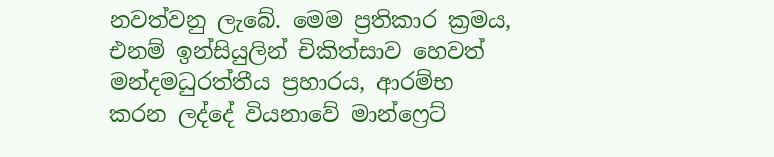නවත්වනු ලැබේ. මෙම ප්‍රතිකාර ක්‍රමය, එනම් ඉන්සියුලින් චිකිත්සාව හෙවත් මන්දමධුරත්තීය ප්‍රහාරය, ආරම්භ කරන ලද්දේ වියනාවේ මාන්ෆ්‍රෙට්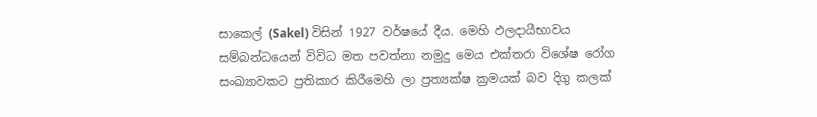සාකෙල් (Sakel) විසින් 1927 වර්ෂයේ දීය. මෙහි ඵලදායීභාවය සම්බන්ධයෙන් විවිධ මත පවත්නා නමුදු මෙය එක්තරා විශේෂ රෝග සංඛ්‍යාවකට ප්‍රතිකාර කිරීමෙහි ලා ප්‍රත්‍යක්ෂ ක්‍රමයක් බව දිගු කලක්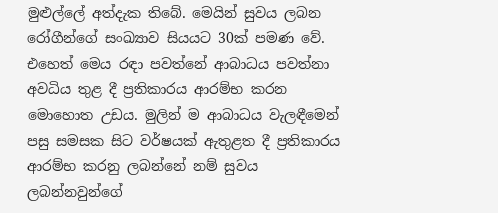මුළුල්ලේ අත්දැක තිබේ. මෙයින් සුවය ලබන රෝගීන්ගේ සංඛ්‍යාව සියයට 30ක් පමණ වේ. එහෙත් මෙය රඳා පවත්නේ ආබාධය පවත්නා අවධිය තුළ දී ප්‍රතිකාරය ආරම්භ කරන මොහොත උඩය. මුලින් ම ආබාධය වැලඳීමෙන් පසු සමසක සිට වර්ෂයක් ඇතුළත දී ප්‍රතිකාරය ආරම්භ කරනු ලබන්නේ නම් සුවය ලබන්නවුන්ගේ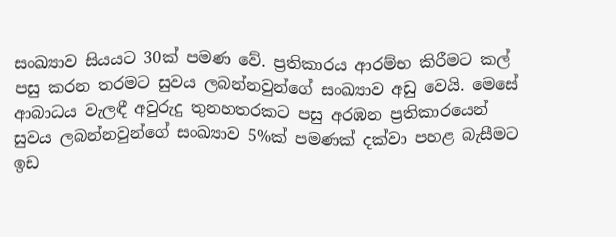සංඛ්‍යාව සියයට 30ක් පමණ වේ. ප්‍රතිකාරය ආරම්භ කිරීමට කල් පසු කරන තරමට සුවය ලබන්නවුන්ගේ සංඛ්‍යාව අඩු වෙයි. මෙසේ ආබාධය වැලඳී අවුරුදු තුනහතරකට පසු අරඹන ප්‍රතිකාරයෙන් සුවය ලබන්නවුන්ගේ සංඛ්‍යාව 5%ක් පමණක් දක්වා පහළ බැසීමට ඉඩ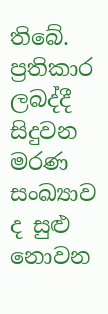තිබේ. ප්‍රතිකාර ලබද්දී සිදුවන මරණ සංඛ්‍යාව ද සුළු නොවන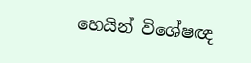හෙයින් විශේෂඥ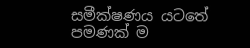සමීක්ෂණය යටතේ පමණක් ම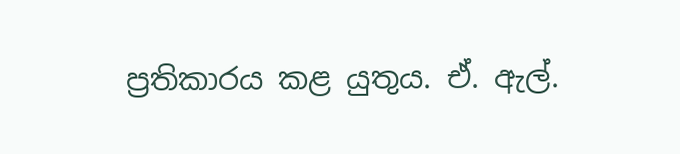ප්‍රතිකාරය කළ යුතුය. ඒ. ඇල්.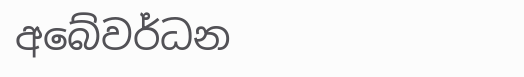අබේවර්ධන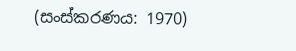(සංස්කරණය: 1970)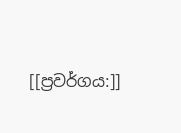[[ප්‍රවර්ගය:]]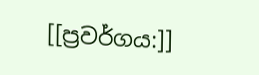[[ප්‍රවර්ගය:]]